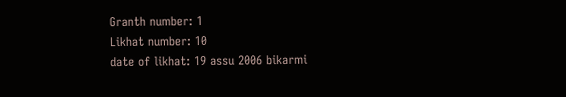Granth number: 1
Likhat number: 10
date of likhat: 19 assu 2006 bikarmi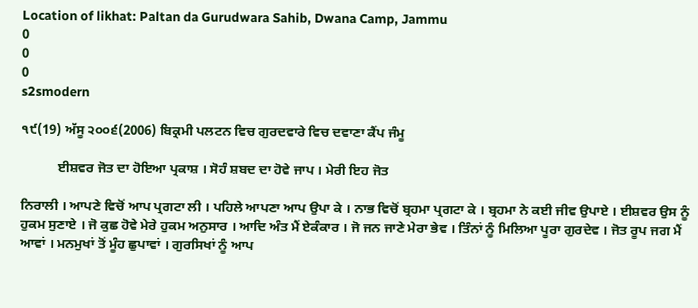Location of likhat: Paltan da Gurudwara Sahib, Dwana Camp, Jammu
0
0
0
s2smodern

੧੯(19) ਅੱਸੂ ੨੦੦੬(2006) ਬਿਕ੍ਰਮੀ ਪਲਟਨ ਵਿਚ ਗੁਰਦਵਾਰੇ ਵਿਚ ਦਵਾਣਾ ਕੈਂਪ ਜੰਮੂ

           ਈਸ਼ਵਰ ਜੋਤ ਦਾ ਹੋਇਆ ਪ੍ਰਕਾਸ਼ । ਸੋਹੰ ਸ਼ਬਦ ਦਾ ਹੋਵੇ ਜਾਪ । ਮੇਰੀ ਇਹ ਜੋਤ

ਨਿਰਾਲੀ । ਆਪਣੇ ਵਿਚੋਂ ਆਪ ਪ੍ਰਗਟਾ ਲੀ । ਪਹਿਲੇ ਆਪਣਾ ਆਪ ਉਪਾ ਕੇ । ਨਾਭ ਵਿਚੋਂ ਬ੍ਰਹਮਾ ਪ੍ਰਗਟਾ ਕੇ । ਬ੍ਰਹਮਾ ਨੇ ਕਈ ਜੀਵ ਉਪਾਏ । ਈਸ਼ਵਰ ਉਸ ਨੂੰ ਹੁਕਮ ਸੁਣਾਏ । ਜੋ ਕੁਛ ਹੋਵੇ ਮੇਰੇ ਹੁਕਮ ਅਨੁਸਾਰ । ਆਦਿ ਅੰਤ ਮੈਂ ਏਕੰਕਾਰ । ਜੋ ਜਨ ਜਾਣੇ ਮੇਰਾ ਭੇਵ । ਤਿੰਨਾਂ ਨੂੰ ਮਿਲਿਆ ਪੂਰਾ ਗੁਰਦੇਵ । ਜੋਤ ਰੂਪ ਜਗ ਮੈਂ ਆਵਾਂ । ਮਨਮੁਖਾਂ ਤੋਂ ਮੂੰਹ ਛੁਪਾਵਾਂ । ਗੁਰਸਿਖਾਂ ਨੂੰ ਆਪ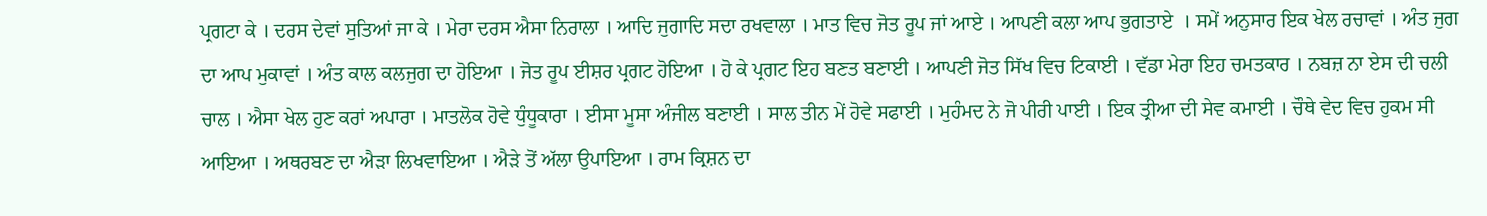ਪ੍ਰਗਟਾ ਕੇ । ਦਰਸ ਦੇਵਾਂ ਸੁਤਿਆਂ ਜਾ ਕੇ । ਮੇਰਾ ਦਰਸ ਐਸਾ ਨਿਰਾਲਾ । ਆਦਿ ਜੁਗਾਦਿ ਸਦਾ ਰਖਵਾਲਾ । ਮਾਤ ਵਿਚ ਜੋਤ ਰੂਪ ਜਾਂ ਆਏ । ਆਪਣੀ ਕਲਾ ਆਪ ਭੁਗਤਾਏ  । ਸਮੇਂ ਅਨੁਸਾਰ ਇਕ ਖੇਲ ਰਚਾਵਾਂ । ਅੰਤ ਜੁਗ ਦਾ ਆਪ ਮੁਕਾਵਾਂ । ਅੰਤ ਕਾਲ ਕਲਜੁਗ ਦਾ ਹੋਇਆ । ਜੋਤ ਰੂਪ ਈਸ਼ਰ ਪ੍ਰਗਟ ਹੋਇਆ । ਹੋ ਕੇ ਪ੍ਰਗਟ ਇਹ ਬਣਤ ਬਣਾਈ । ਆਪਣੀ ਜੋਤ ਸਿੱਖ ਵਿਚ ਟਿਕਾਈ । ਵੱਡਾ ਮੇਰਾ ਇਹ ਚਮਤਕਾਰ । ਨਬਜ਼ ਨਾ ਏਸ ਦੀ ਚਲੀ ਚਾਲ । ਐਸਾ ਖੇਲ ਹੁਣ ਕਰਾਂ ਅਪਾਰਾ । ਮਾਤਲੋਕ ਹੋਵੇ ਧੁੰਧੂਕਾਰਾ । ਈਸਾ ਮੂਸਾ ਅੰਜੀਲ ਬਣਾਈ । ਸਾਲ ਤੀਨ ਮੇਂ ਹੋਵੇ ਸਫਾਈ । ਮੁਹੰਮਦ ਨੇ ਜੋ ਪੀਰੀ ਪਾਈ । ਇਕ ਤ੍ਰੀਆ ਦੀ ਸੇਵ ਕਮਾਈ । ਚੌਥੇ ਵੇਦ ਵਿਚ ਹੁਕਮ ਸੀ ਆਇਆ । ਅਥਰਬਣ ਦਾ ਐੜਾ ਲਿਖਵਾਇਆ । ਐੜੇ ਤੋਂ ਅੱਲਾ ਉਪਾਇਆ । ਰਾਮ ਕ੍ਰਿਸ਼ਨ ਦਾ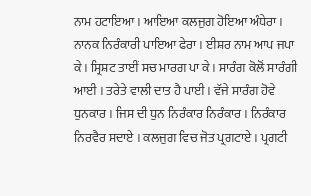ਨਾਮ ਹਟਾਇਆ । ਆਇਆ ਕਲਜੁਗ ਹੋਇਆ ਅੰਧੇਰਾ । ਨਾਨਕ ਨਿਰੰਕਾਰੀ ਪਾਇਆ ਫੇਰਾ । ਈਸ਼ਰ ਨਾਮ ਆਪ ਜਪਾ ਕੇ । ਸ੍ਰਿਸ਼ਟ ਤਾਈਂ ਸਚ ਮਾਰਗ ਪਾ ਕੇ । ਸਾਰੰਗ ਕੋਲੋਂ ਸਾਰੰਗੀ ਆਈ । ਤਰੇਤੇ ਵਾਲੀ ਦਾਤ ਹੈ ਪਾਈ । ਵੱਜੇ ਸਾਰੰਗ ਹੋਵੇ ਧੁਨਕਾਰ । ਜਿਸ ਦੀ ਧੁਨ ਨਿਰੰਕਾਰ ਨਿਰੰਕਾਰ । ਨਿਰੰਕਾਰ ਨਿਰਵੈਰ ਸਦਾਏ । ਕਲਜੁਗ ਵਿਚ ਜੋਤ ਪ੍ਰਗਟਾਏ । ਪ੍ਰਗਟੀ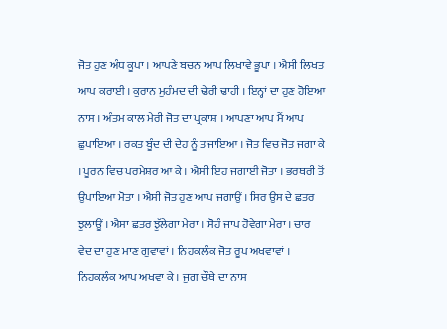ਜੋਤ ਹੁਣ ਅੰਧ ਕੂਪਾ । ਆਪਣੇ ਬਚਨ ਆਪ ਲਿਖਾਵੇ ਭੂਪਾ । ਐਸੀ ਲਿਖਤ ਆਪ ਕਰਾਈ । ਕੁਰਾਨ ਮੁਹੰਮਦ ਦੀ ਢੇਰੀ ਢਾਹੀ । ਇਨ੍ਹਾਂ ਦਾ ਹੁਣ ਹੋਇਆ ਨਾਸ । ਅੰਤਮ ਕਾਲ ਮੇਰੀ ਜੋਤ ਦਾ ਪ੍ਰਕਾਸ਼ । ਆਪਣਾ ਆਪ ਮੈਂ ਆਪ ਛੁਪਾਇਆ । ਰਕਤ ਬੂੰਦ ਦੀ ਦੇਹ ਨੂੰ ਤਜਾਇਆ । ਜੋਤ ਵਿਚ ਜੋਤ ਜਗਾ ਕੇ । ਪੂਰਨ ਵਿਚ ਪਰਮੇਸ਼ਰ ਆ ਕੇ । ਐਸੀ ਇਹ ਜਗਾਈ ਜੋਤਾ । ਭਰਥਰੀ ਤੋਂ ਉਪਾਇਆ ਮੋਤਾ । ਐਸੀ ਜੋਤ ਹੁਣ ਆਪ ਜਗਾਉਂ । ਸਿਰ ਉਸ ਦੇ ਛਤਰ ਝੁਲਾਊਂ । ਐਸਾ ਛਤਰ ਝੁੱਲੇਗਾ ਮੇਰਾ । ਸੋਹੰ ਜਾਪ ਹੋਵੇਗਾ ਮੇਰਾ । ਚਾਰ ਵੇਦ ਦਾ ਹੁਣ ਮਾਣ ਗੁਵਾਵਾਂ । ਨਿਹਕਲੰਕ ਜੋਤ ਰੂਪ ਅਖਵਾਵਾਂ । ਨਿਹਕਲੰਕ ਆਪ ਅਖਵਾ ਕੇ । ਜੁਗ ਚੌਥੇ ਦਾ ਨਾਸ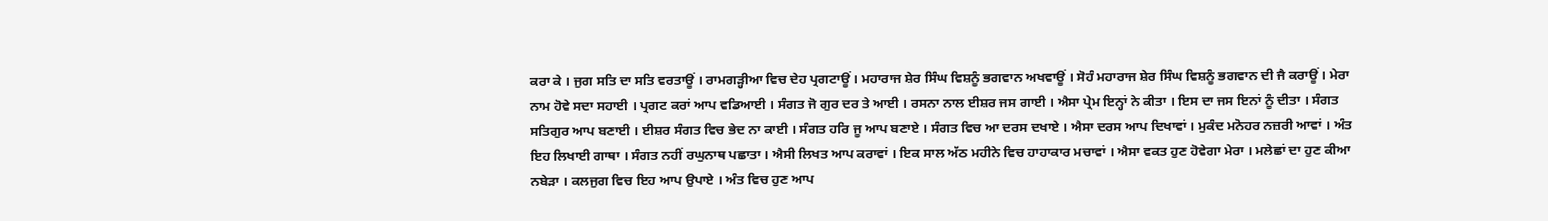ਕਰਾ ਕੇ । ਜੁਗ ਸਤਿ ਦਾ ਸਤਿ ਵਰਤਾਊਂ । ਰਾਮਗੜ੍ਹੀਆ ਵਿਚ ਦੇਹ ਪ੍ਰਗਟਾਊਂ । ਮਹਾਰਾਜ ਸ਼ੇਰ ਸਿੰਘ ਵਿਸ਼ਨੂੰ ਭਗਵਾਨ ਅਖਵਾਊਂ । ਸੋਹੰ ਮਹਾਰਾਜ ਸ਼ੇਰ ਸਿੰਘ ਵਿਸ਼ਨੂੰ ਭਗਵਾਨ ਦੀ ਜੈ ਕਰਾਊਂ । ਮੇਰਾ ਨਾਮ ਹੋਵੇ ਸਦਾ ਸਹਾਈ । ਪ੍ਰਗਟ ਕਰਾਂ ਆਪ ਵਡਿਆਈ । ਸੰਗਤ ਜੋ ਗੁਰ ਦਰ ਤੇ ਆਈ । ਰਸਨਾ ਨਾਲ ਈਸ਼ਰ ਜਸ ਗਾਈ । ਐਸਾ ਪ੍ਰੇਮ ਇਨ੍ਹਾਂ ਨੇ ਕੀਤਾ । ਇਸ ਦਾ ਜਸ ਇਨਾਂ ਨੂੰ ਦੀਤਾ । ਸੰਗਤ  ਸਤਿਗੁਰ ਆਪ ਬਣਾਈ । ਈਸ਼ਰ ਸੰਗਤ ਵਿਚ ਭੇਦ ਨਾ ਕਾਈ । ਸੰਗਤ ਹਰਿ ਜੂ ਆਪ ਬਣਾਏ । ਸੰਗਤ ਵਿਚ ਆ ਦਰਸ ਦਖਾਏ । ਐਸਾ ਦਰਸ ਆਪ ਦਿਖਾਵਾਂ । ਮੁਕੰਦ ਮਨੋਹਰ ਨਜ਼ਰੀ ਆਵਾਂ । ਅੰਤ ਇਹ ਲਿਖਾਈ ਗਾਥਾ । ਸੰਗਤ ਨਹੀਂ ਰਘੁਨਾਥ ਪਛਾਤਾ । ਐਸੀ ਲਿਖਤ ਆਪ ਕਰਾਵਾਂ । ਇਕ ਸਾਲ ਅੱਠ ਮਹੀਨੇ ਵਿਚ ਹਾਹਾਕਾਰ ਮਚਾਵਾਂ । ਐਸਾ ਵਕਤ ਹੁਣ ਹੋਵੇਗਾ ਮੇਰਾ । ਮਲੇਛਾਂ ਦਾ ਹੁਣ ਕੀਆ ਨਬੇੜਾ । ਕਲਜੁਗ ਵਿਚ ਇਹ ਆਪ ਉਪਾਏ । ਅੰਤ ਵਿਚ ਹੁਣ ਆਪ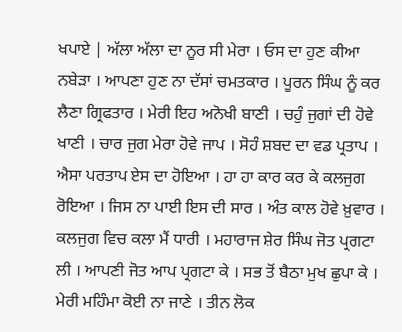ਖਪਾਏ | ਅੱਲਾ ਅੱਲਾ ਦਾ ਨੂਰ ਸੀ ਮੇਰਾ । ਓਸ ਦਾ ਹੁਣ ਕੀਆ ਨਬੇੜਾ । ਆਪਣਾ ਹੁਣ ਨਾ ਦੱਸਾਂ ਚਮਤਕਾਰ । ਪੂਰਨ ਸਿੰਘ ਨੂੰ ਕਰ ਲੈਣਾ ਗ੍ਰਿਫਤਾਰ । ਮੇਰੀ ਇਹ ਅਨੋਖੀ ਬਾਣੀ । ਚਹੁੰ ਜੁਗਾਂ ਦੀ ਹੋਵੇ ਖਾਣੀ । ਚਾਰ ਜੁਗ ਮੇਰਾ ਹੋਵੇ ਜਾਪ । ਸੋਹੰ ਸ਼ਬਦ ਦਾ ਵਡ ਪ੍ਰਤਾਪ । ਐਸਾ ਪਰਤਾਪ ਏਸ ਦਾ ਹੋਇਆ । ਹਾ ਹਾ ਕਾਰ ਕਰ ਕੇ ਕਲਜੁਗ ਰੋਇਆ । ਜਿਸ ਨਾ ਪਾਈ ਇਸ ਦੀ ਸਾਰ । ਅੰਤ ਕਾਲ ਹੋਵੇ ਖ਼ੁਵਾਰ । ਕਲਜੁਗ ਵਿਚ ਕਲਾ ਮੈਂ ਧਾਰੀ । ਮਹਾਰਾਜ ਸ਼ੇਰ ਸਿੰਘ ਜੋਤ ਪ੍ਰਗਟਾ ਲੀ । ਆਪਣੀ ਜੋਤ ਆਪ ਪ੍ਰਗਟਾ ਕੇ । ਸਭ ਤੋਂ ਬੈਠਾ ਮੁਖ ਛੁਪਾ ਕੇ । ਮੇਰੀ ਮਹਿੰਮਾ ਕੋਈ ਨਾ ਜਾਣੇ । ਤੀਨ ਲੋਕ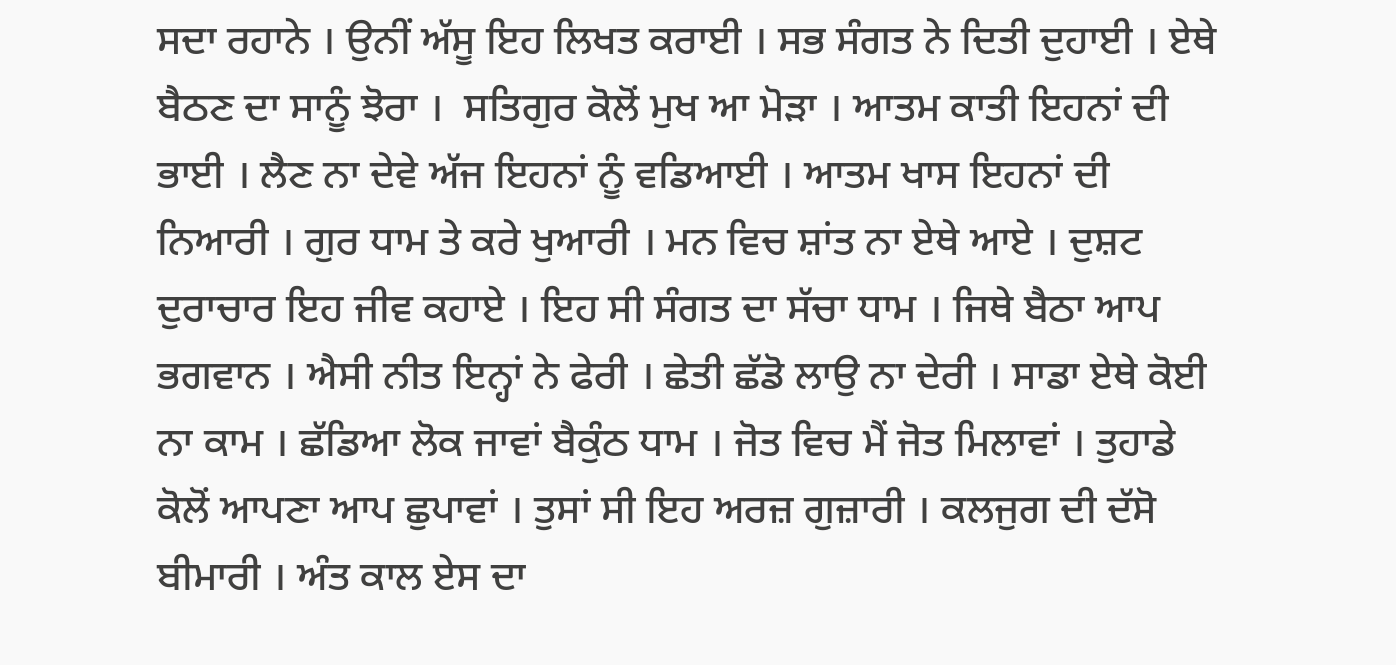ਸਦਾ ਰਹਾਨੇ । ਉਨੀਂ ਅੱਸੂ ਇਹ ਲਿਖਤ ਕਰਾਈ । ਸਭ ਸੰਗਤ ਨੇ ਦਿਤੀ ਦੁਹਾਈ । ਏਥੇ ਬੈਠਣ ਦਾ ਸਾਨੂੰ ਝੋਰਾ ।  ਸਤਿਗੁਰ ਕੋਲੋਂ ਮੁਖ ਆ ਮੋੜਾ । ਆਤਮ ਕਾਤੀ ਇਹਨਾਂ ਦੀ ਭਾਈ । ਲੈਣ ਨਾ ਦੇਵੇ ਅੱਜ ਇਹਨਾਂ ਨੂੰ ਵਡਿਆਈ । ਆਤਮ ਖਾਸ ਇਹਨਾਂ ਦੀ ਨਿਆਰੀ । ਗੁਰ ਧਾਮ ਤੇ ਕਰੇ ਖੁਆਰੀ । ਮਨ ਵਿਚ ਸ਼ਾਂਤ ਨਾ ਏਥੇ ਆਏ । ਦੁਸ਼ਟ ਦੁਰਾਚਾਰ ਇਹ ਜੀਵ ਕਹਾਏ । ਇਹ ਸੀ ਸੰਗਤ ਦਾ ਸੱਚਾ ਧਾਮ । ਜਿਥੇ ਬੈਠਾ ਆਪ ਭਗਵਾਨ । ਐਸੀ ਨੀਤ ਇਨ੍ਹਾਂ ਨੇ ਫੇਰੀ । ਛੇਤੀ ਛੱਡੋ ਲਾਉ ਨਾ ਦੇਰੀ । ਸਾਡਾ ਏਥੇ ਕੋਈ ਨਾ ਕਾਮ । ਛੱਡਿਆ ਲੋਕ ਜਾਵਾਂ ਬੈਕੁੰਠ ਧਾਮ । ਜੋਤ ਵਿਚ ਮੈਂ ਜੋਤ ਮਿਲਾਵਾਂ । ਤੁਹਾਡੇ ਕੋਲੋਂ ਆਪਣਾ ਆਪ ਛੁਪਾਵਾਂ । ਤੁਸਾਂ ਸੀ ਇਹ ਅਰਜ਼ ਗੁਜ਼ਾਰੀ । ਕਲਜੁਗ ਦੀ ਦੱਸੋ ਬੀਮਾਰੀ । ਅੰਤ ਕਾਲ ਏਸ ਦਾ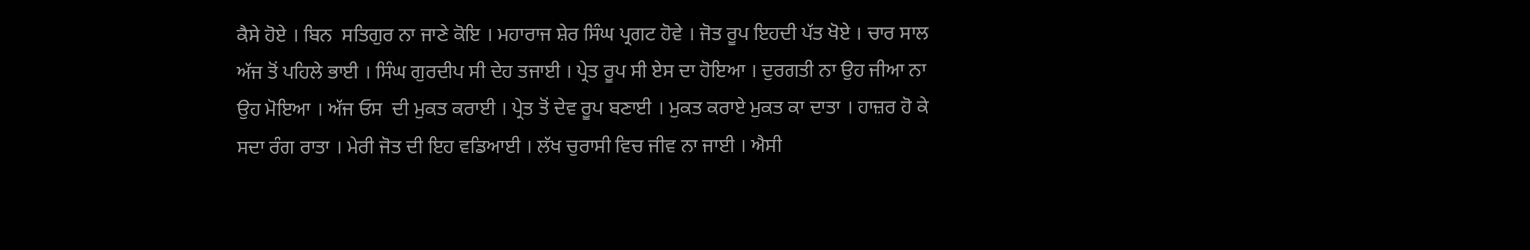ਕੈਸੇ ਹੋਏ । ਬਿਨ  ਸਤਿਗੁਰ ਨਾ ਜਾਣੇ ਕੋਇ । ਮਹਾਰਾਜ ਸ਼ੇਰ ਸਿੰਘ ਪ੍ਰਗਟ ਹੋਵੇ । ਜੋਤ ਰੂਪ ਇਹਦੀ ਪੱਤ ਖੋਏ । ਚਾਰ ਸਾਲ ਅੱਜ ਤੋਂ ਪਹਿਲੇ ਭਾਈ । ਸਿੰਘ ਗੁਰਦੀਪ ਸੀ ਦੇਹ ਤਜਾਈ । ਪ੍ਰੇਤ ਰੂਪ ਸੀ ਏਸ ਦਾ ਹੋਇਆ । ਦੁਰਗਤੀ ਨਾ ਉਹ ਜੀਆ ਨਾ ਉਹ ਮੋਇਆ । ਅੱਜ ਓਸ  ਦੀ ਮੁਕਤ ਕਰਾਈ । ਪ੍ਰੇਤ ਤੋਂ ਦੇਵ ਰੂਪ ਬਣਾਈ । ਮੁਕਤ ਕਰਾਏ ਮੁਕਤ ਕਾ ਦਾਤਾ । ਹਾਜ਼ਰ ਹੋ ਕੇ ਸਦਾ ਰੰਗ ਰਾਤਾ । ਮੇਰੀ ਜੋਤ ਦੀ ਇਹ ਵਡਿਆਈ । ਲੱਖ ਚੁਰਾਸੀ ਵਿਚ ਜੀਵ ਨਾ ਜਾਈ । ਐਸੀ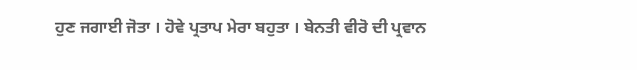ਹੁਣ ਜਗਾਈ ਜੋਤਾ । ਹੋਵੇ ਪ੍ਰਤਾਪ ਮੇਰਾ ਬਹੁਤਾ । ਬੇਨਤੀ ਵੀਰੋ ਦੀ ਪ੍ਰਵਾਨ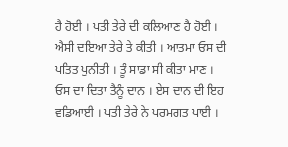ਹੈ ਹੋਈ । ਪਤੀ ਤੇਰੇ ਦੀ ਕਲਿਆਣ ਹੈ ਹੋਈ । ਐਸੀ ਦਇਆ ਤੇਰੇ ਤੇ ਕੀਤੀ । ਆਤਮਾ ਓਸ ਦੀ ਪਤਿਤ ਪੁਨੀਤੀ । ਤੂੰ ਸਾਡਾ ਸੀ ਕੀਤਾ ਮਾਣ । ਓਸ ਦਾ ਦਿਤਾ ਤੈਨੂੰ ਦਾਨ । ਏਸ ਦਾਨ ਦੀ ਇਹ ਵਡਿਆਈ । ਪਤੀ ਤੇਰੇ ਨੇ ਪਰਮਗਤ ਪਾਈ ।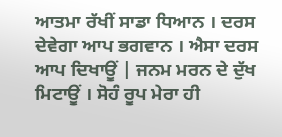ਆਤਮਾ ਰੱਖੀਂ ਸਾਡਾ ਧਿਆਨ । ਦਰਸ ਦੇਵੇਗਾ ਆਪ ਭਗਵਾਨ । ਐਸਾ ਦਰਸ ਆਪ ਦਿਖਾਊਂ | ਜਨਮ ਮਰਨ ਦੇ ਦੁੱਖ ਮਿਟਾਊਂ । ਸੋਹੰ ਰੂਪ ਮੇਰਾ ਹੀ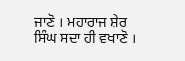ਜਾਣੋ । ਮਹਾਰਾਜ ਸ਼ੇਰ ਸਿੰਘ ਸਦਾ ਹੀ ਵਖਾਣੋ ।